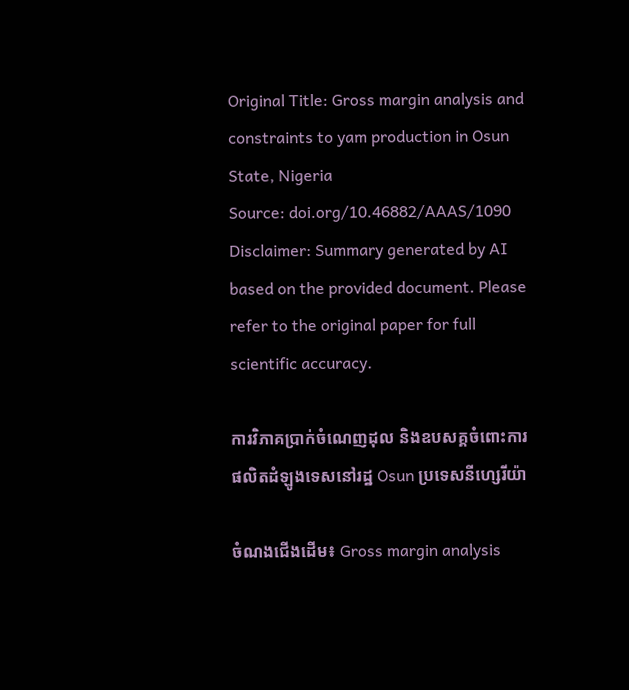Original Title: Gross margin analysis and constraints to yam production in Osun State, Nigeria
Source: doi.org/10.46882/AAAS/1090
Disclaimer: Summary generated by AI based on the provided document. Please refer to the original paper for full scientific accuracy.

ការវិភាគប្រាក់ចំណេញដុល និងឧបសគ្គចំពោះការផលិតដំឡូងទេសនៅរដ្ឋ Osun ប្រទេសនីហ្សេរីយ៉ា

ចំណងជើងដើម៖ Gross margin analysis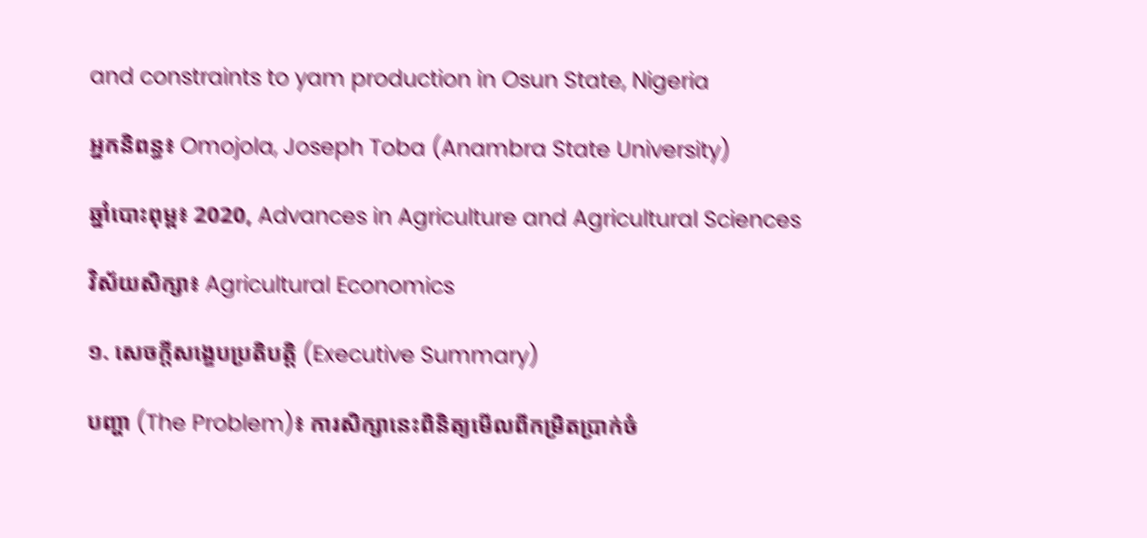and constraints to yam production in Osun State, Nigeria

អ្នកនិពន្ធ៖ Omojola, Joseph Toba (Anambra State University)

ឆ្នាំបោះពុម្ព៖ 2020, Advances in Agriculture and Agricultural Sciences

វិស័យសិក្សា៖ Agricultural Economics

១. សេចក្តីសង្ខេបប្រតិបត្តិ (Executive Summary)

បញ្ហា (The Problem)៖ ការសិក្សានេះពិនិត្យមើលពីកម្រិតប្រាក់ចំ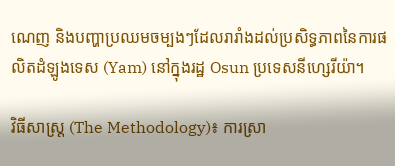ណេញ និងបញ្ហាប្រឈមចម្បងៗដែលរារាំងដល់ប្រសិទ្ធភាពនៃការផលិតដំឡូងទេស (Yam) នៅក្នុងរដ្ឋ Osun ប្រទេសនីហ្សេរីយ៉ា។

វិធីសាស្ត្រ (The Methodology)៖ ការស្រា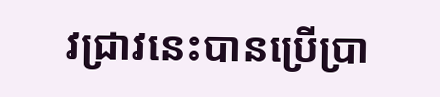វជ្រាវនេះបានប្រើប្រា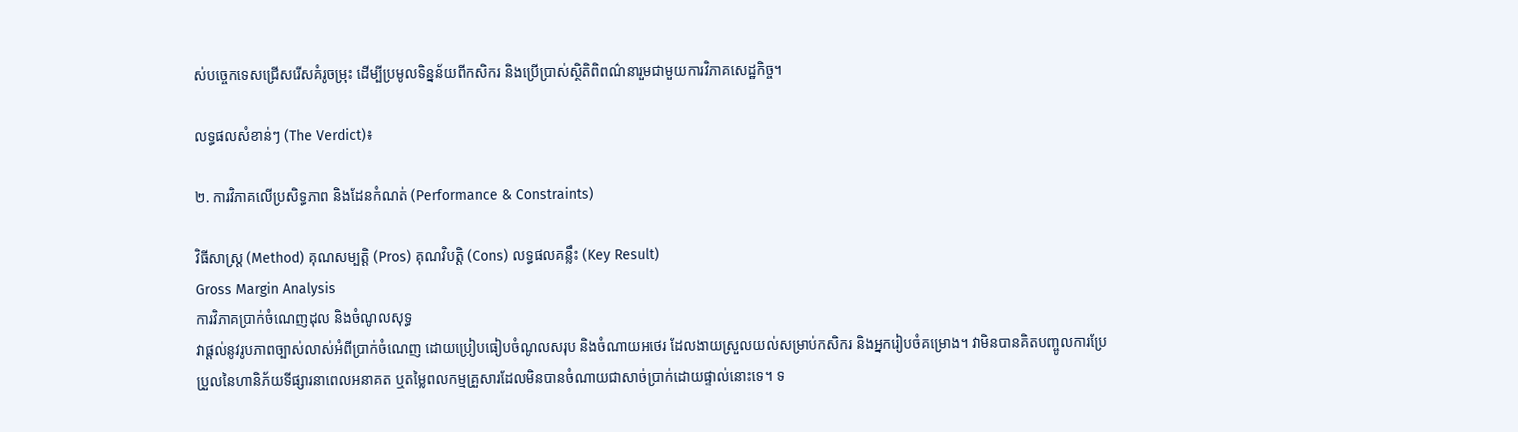ស់បច្ចេកទេសជ្រើសរើសគំរូចម្រុះ ដើម្បីប្រមូលទិន្នន័យពីកសិករ និងប្រើប្រាស់ស្ថិតិពិពណ៌នារួមជាមួយការវិភាគសេដ្ឋកិច្ច។

លទ្ធផលសំខាន់ៗ (The Verdict)៖

២. ការវិភាគលើប្រសិទ្ធភាព និងដែនកំណត់ (Performance & Constraints)

វិធីសាស្ត្រ (Method) គុណសម្បត្តិ (Pros) គុណវិបត្តិ (Cons) លទ្ធផលគន្លឹះ (Key Result)
Gross Margin Analysis
ការវិភាគប្រាក់ចំណេញដុល និងចំណូលសុទ្ធ
វាផ្តល់នូវរូបភាពច្បាស់លាស់អំពីប្រាក់ចំណេញ ដោយប្រៀបធៀបចំណូលសរុប និងចំណាយអថេរ ដែលងាយស្រួលយល់សម្រាប់កសិករ និងអ្នករៀបចំគម្រោង។ វាមិនបានគិតបញ្ចូលការប្រែប្រួលនៃហានិភ័យទីផ្សារនាពេលអនាគត ឬតម្លៃពលកម្មគ្រួសារដែលមិនបានចំណាយជាសាច់ប្រាក់ដោយផ្ទាល់នោះទេ។ ទ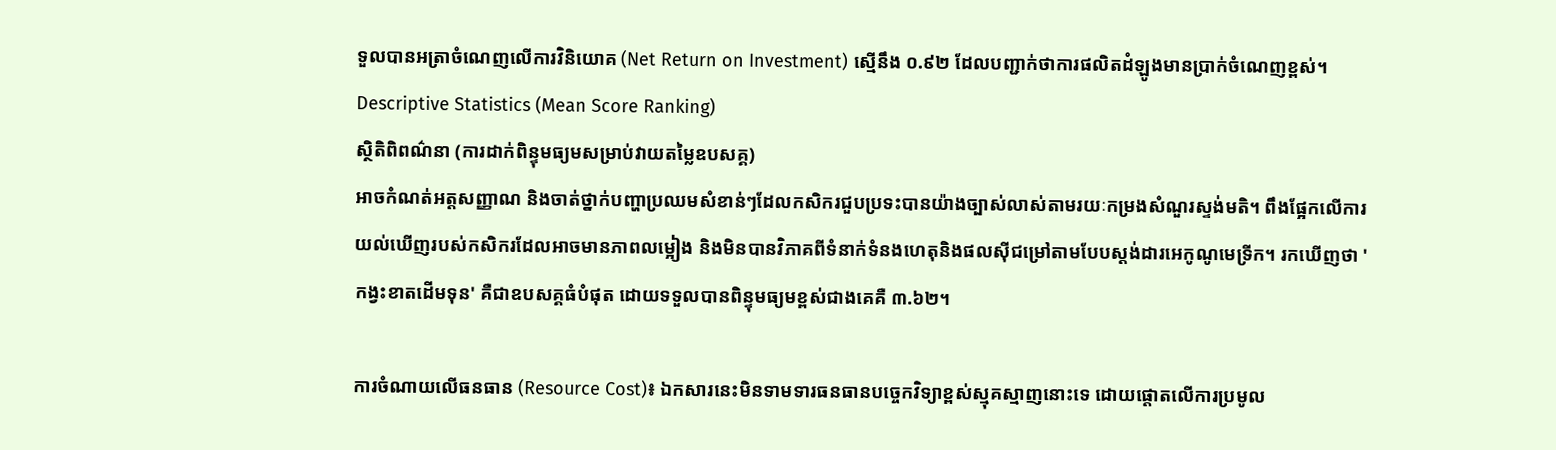ទួលបានអត្រាចំណេញលើការវិនិយោគ (Net Return on Investment) ស្មើនឹង ០.៩២ ដែលបញ្ជាក់ថាការផលិតដំឡូងមានប្រាក់ចំណេញខ្ពស់។
Descriptive Statistics (Mean Score Ranking)
ស្ថិតិពិពណ៌នា (ការដាក់ពិន្ទុមធ្យមសម្រាប់វាយតម្លៃឧបសគ្គ)
អាចកំណត់អត្តសញ្ញាណ និងចាត់ថ្នាក់បញ្ហាប្រឈមសំខាន់ៗដែលកសិករជួបប្រទះបានយ៉ាងច្បាស់លាស់តាមរយៈកម្រងសំណួរស្ទង់មតិ។ ពឹងផ្អែកលើការយល់ឃើញរបស់កសិករដែលអាចមានភាពលម្អៀង និងមិនបានវិភាគពីទំនាក់ទំនងហេតុនិងផលស៊ីជម្រៅតាមបែបស្តង់ដារអេកូណូមេទ្រីក។ រកឃើញថា 'កង្វះខាតដើមទុន' គឺជាឧបសគ្គធំបំផុត ដោយទទួលបានពិន្ទុមធ្យមខ្ពស់ជាងគេគឺ ៣.៦២។

ការចំណាយលើធនធាន (Resource Cost)៖ ឯកសារនេះមិនទាមទារធនធានបច្ចេកវិទ្យាខ្ពស់ស្មុគស្មាញនោះទេ ដោយផ្តោតលើការប្រមូល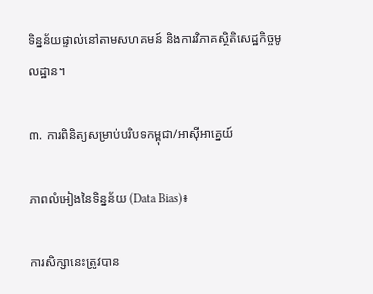ទិន្នន័យផ្ទាល់នៅតាមសហគមន៍ និងការវិភាគស្ថិតិសេដ្ឋកិច្ចមូលដ្ឋាន។

៣. ការពិនិត្យសម្រាប់បរិបទកម្ពុជា/អាស៊ីអាគ្នេយ៍

ភាពលំអៀងនៃទិន្នន័យ (Data Bias)៖

ការសិក្សានេះត្រូវបាន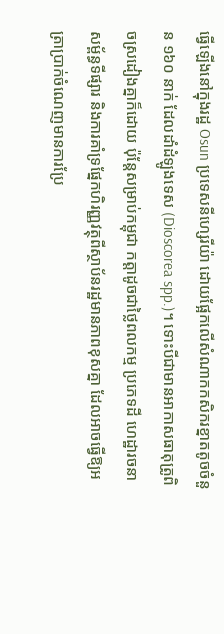ធ្វើឡើងនៅក្នុងរដ្ឋ Osun ប្រទេសនីហ្សេរីយ៉ា ដោយផ្អែកលើសំណាកកសិករខ្នាតតូចចំនួន ១៦០ នាក់ ដែលដាំដំឡូងទេស (Dioscorea spp.)។ ទោះបីជាមានអាកាសធាតុត្រូពិចស្រដៀងគ្នាក៏ដោយ ប៉ុន្តែសម្រាប់កម្ពុជា កត្តាដូចជាថ្លៃពលកម្ម ប្រភេទដី ហេដ្ឋារចនាសម្ព័ន្ធទីផ្សារ និងការគាំទ្រផ្នែកហិរញ្ញវត្ថុពីស្ថាប័នរដ្ឋមានភាពខុសគ្នា ដែលអាចធ្វើឱ្យអត្រាប្រាក់ចំណេញមានការប្រែ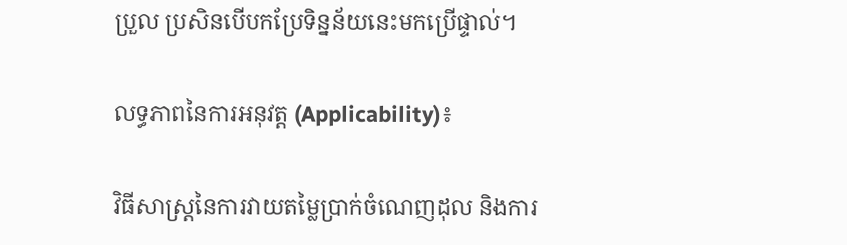ប្រួល ប្រសិនបើបកប្រែទិន្នន័យនេះមកប្រើផ្ទាល់។

លទ្ធភាពនៃការអនុវត្ត (Applicability)៖

វិធីសាស្ត្រនៃការវាយតម្លៃប្រាក់ចំណេញដុល និងការ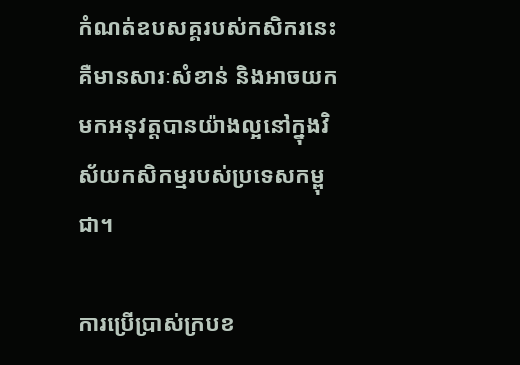កំណត់ឧបសគ្គរបស់កសិករនេះ គឺមានសារៈសំខាន់ និងអាចយកមកអនុវត្តបានយ៉ាងល្អនៅក្នុងវិស័យកសិកម្មរបស់ប្រទេសកម្ពុជា។

ការប្រើប្រាស់ក្របខ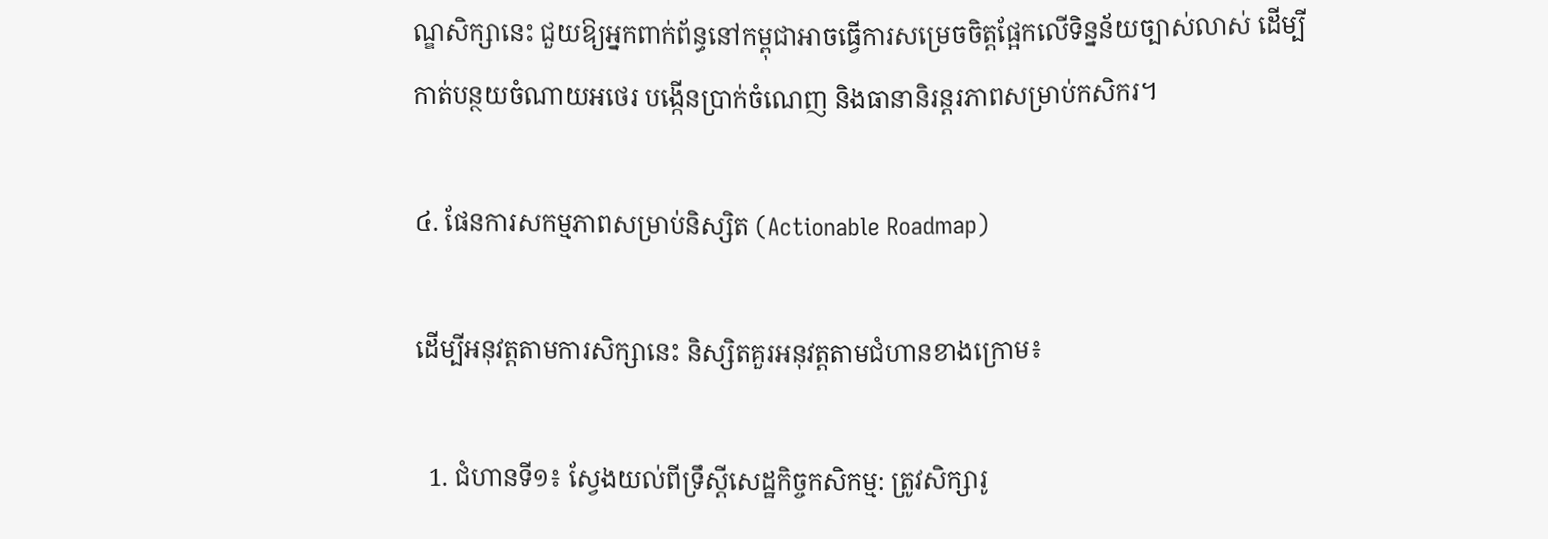ណ្ឌសិក្សានេះ ជួយឱ្យអ្នកពាក់ព័ន្ធនៅកម្ពុជាអាចធ្វើការសម្រេចចិត្តផ្អែកលើទិន្នន័យច្បាស់លាស់ ដើម្បីកាត់បន្ថយចំណាយអថេរ បង្កើនប្រាក់ចំណេញ និងធានានិរន្តរភាពសម្រាប់កសិករ។

៤. ផែនការសកម្មភាពសម្រាប់និស្សិត (Actionable Roadmap)

ដើម្បីអនុវត្តតាមការសិក្សានេះ និស្សិតគួរអនុវត្តតាមជំហានខាងក្រោម៖

  1. ជំហានទី១៖ ស្វែងយល់ពីទ្រឹស្តីសេដ្ឋកិច្ចកសិកម្ម: ត្រូវសិក្សារូ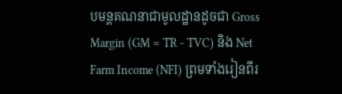បមន្តគណនាជាមូលដ្ឋានដូចជា Gross Margin (GM = TR - TVC) និង Net Farm Income (NFI) ព្រមទាំងរៀនពីរ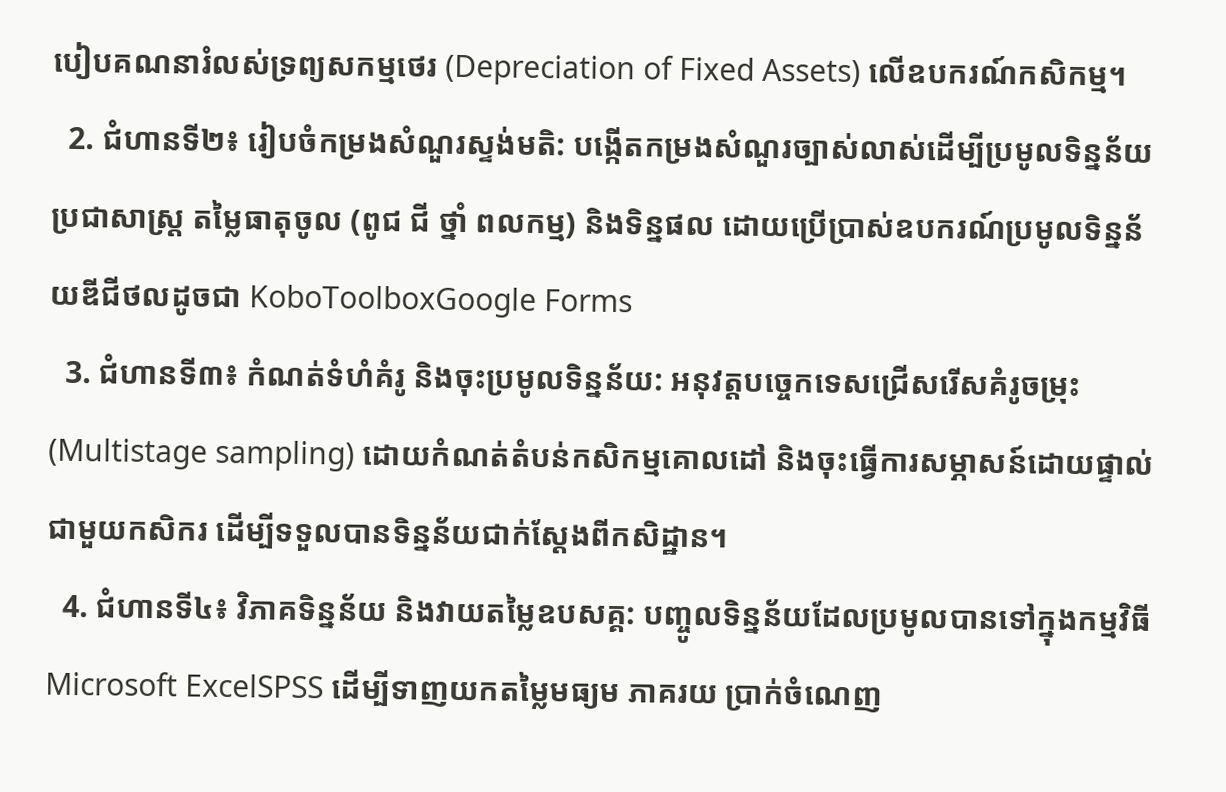បៀបគណនារំលស់ទ្រព្យសកម្មថេរ (Depreciation of Fixed Assets) លើឧបករណ៍កសិកម្ម។
  2. ជំហានទី២៖ រៀបចំកម្រងសំណួរស្ទង់មតិ: បង្កើតកម្រងសំណួរច្បាស់លាស់ដើម្បីប្រមូលទិន្នន័យប្រជាសាស្ត្រ តម្លៃធាតុចូល (ពូជ ជី ថ្នាំ ពលកម្ម) និងទិន្នផល ដោយប្រើប្រាស់ឧបករណ៍ប្រមូលទិន្នន័យឌីជីថលដូចជា KoboToolboxGoogle Forms
  3. ជំហានទី៣៖ កំណត់ទំហំគំរូ និងចុះប្រមូលទិន្នន័យ: អនុវត្តបច្ចេកទេសជ្រើសរើសគំរូចម្រុះ (Multistage sampling) ដោយកំណត់តំបន់កសិកម្មគោលដៅ និងចុះធ្វើការសម្ភាសន៍ដោយផ្ទាល់ជាមួយកសិករ ដើម្បីទទួលបានទិន្នន័យជាក់ស្តែងពីកសិដ្ឋាន។
  4. ជំហានទី៤៖ វិភាគទិន្នន័យ និងវាយតម្លៃឧបសគ្គ: បញ្ចូលទិន្នន័យដែលប្រមូលបានទៅក្នុងកម្មវិធី Microsoft ExcelSPSS ដើម្បីទាញយកតម្លៃមធ្យម ភាគរយ ប្រាក់ចំណេញ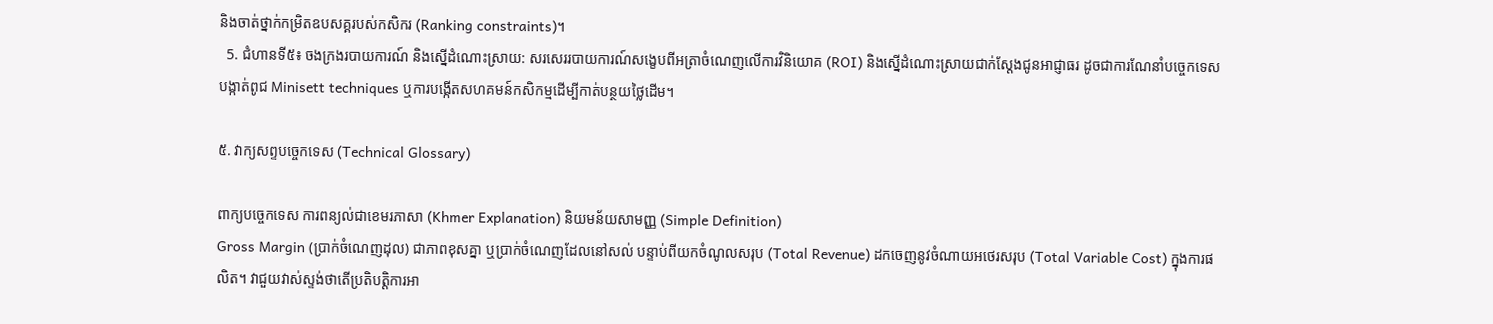និងចាត់ថ្នាក់កម្រិតឧបសគ្គរបស់កសិករ (Ranking constraints)។
  5. ជំហានទី៥៖ ចងក្រងរបាយការណ៍ និងស្នើដំណោះស្រាយ: សរសេររបាយការណ៍សង្ខេបពីអត្រាចំណេញលើការវិនិយោគ (ROI) និងស្នើដំណោះស្រាយជាក់ស្តែងជូនអាជ្ញាធរ ដូចជាការណែនាំបច្ចេកទេសបង្កាត់ពូជ Minisett techniques ឬការបង្កើតសហគមន៍កសិកម្មដើម្បីកាត់បន្ថយថ្លៃដើម។

៥. វាក្យសព្ទបច្ចេកទេស (Technical Glossary)

ពាក្យបច្ចេកទេស ការពន្យល់ជាខេមរភាសា (Khmer Explanation) និយមន័យសាមញ្ញ (Simple Definition)
Gross Margin (ប្រាក់ចំណេញដុល) ជាភាពខុសគ្នា ឬប្រាក់ចំណេញដែលនៅសល់ បន្ទាប់ពីយកចំណូលសរុប (Total Revenue) ដកចេញនូវចំណាយអថេរសរុប (Total Variable Cost) ក្នុងការផលិត។ វាជួយវាស់ស្ទង់ថាតើប្រតិបត្តិការអា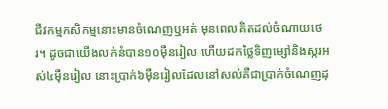ជីវកម្មកសិកម្មនោះមានចំណេញឬអត់ មុនពេលគិតដល់ចំណាយថេរ។ ដូចជាយើងលក់នំបាន១០ម៉ឺនរៀល ហើយដកថ្លៃទិញម្សៅនិងស្ករអស់៤ម៉ឺនរៀល នោះប្រាក់៦ម៉ឺនរៀលដែលនៅសល់គឺជាប្រាក់ចំណេញដុ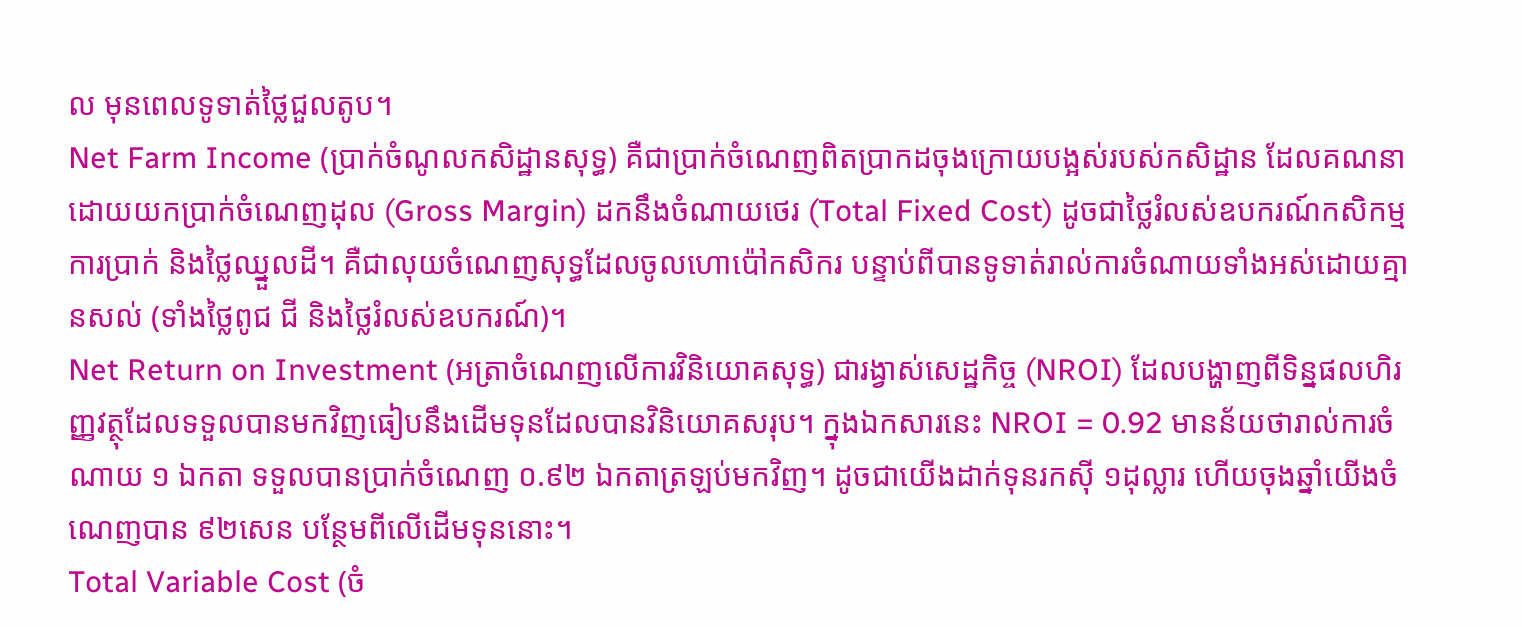ល មុនពេលទូទាត់ថ្លៃជួលតូប។
Net Farm Income (ប្រាក់ចំណូលកសិដ្ឋានសុទ្ធ) គឺជាប្រាក់ចំណេញពិតប្រាកដចុងក្រោយបង្អស់របស់កសិដ្ឋាន ដែលគណនាដោយយកប្រាក់ចំណេញដុល (Gross Margin) ដកនឹងចំណាយថេរ (Total Fixed Cost) ដូចជាថ្លៃរំលស់ឧបករណ៍កសិកម្ម ការប្រាក់ និងថ្លៃឈ្នួលដី។ គឺជាលុយចំណេញសុទ្ធដែលចូលហោប៉ៅកសិករ បន្ទាប់ពីបានទូទាត់រាល់ការចំណាយទាំងអស់ដោយគ្មានសល់ (ទាំងថ្លៃពូជ ជី និងថ្លៃរំលស់ឧបករណ៍)។
Net Return on Investment (អត្រាចំណេញលើការវិនិយោគសុទ្ធ) ជារង្វាស់សេដ្ឋកិច្ច (NROI) ដែលបង្ហាញពីទិន្នផលហិរញ្ញវត្ថុដែលទទួលបានមកវិញធៀបនឹងដើមទុនដែលបានវិនិយោគសរុប។ ក្នុងឯកសារនេះ NROI = 0.92 មានន័យថារាល់ការចំណាយ ១ ឯកតា ទទួលបានប្រាក់ចំណេញ ០.៩២ ឯកតាត្រឡប់មកវិញ។ ដូចជាយើងដាក់ទុនរកស៊ី ១ដុល្លារ ហើយចុងឆ្នាំយើងចំណេញបាន ៩២សេន បន្ថែមពីលើដើមទុននោះ។
Total Variable Cost (ចំ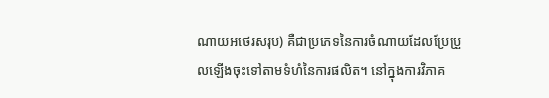ណាយអថេរសរុប) គឺជាប្រភេទនៃការចំណាយដែលប្រែប្រួលឡើងចុះទៅតាមទំហំនៃការផលិត។ នៅក្នុងការវិភាគ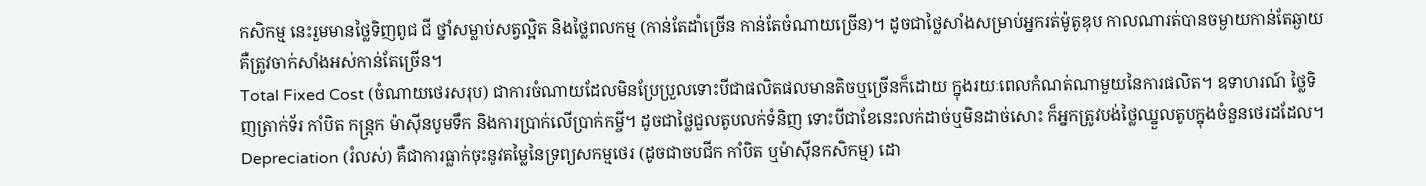កសិកម្ម នេះរួមមានថ្លៃទិញពូជ ជី ថ្នាំសម្លាប់សត្វល្អិត និងថ្លៃពលកម្ម (កាន់តែដាំច្រើន កាន់តែចំណាយច្រើន)។ ដូចជាថ្លៃសាំងសម្រាប់អ្នករត់ម៉ូតូឌុប កាលណារត់បានចម្ងាយកាន់តែឆ្ងាយ គឺត្រូវចាក់សាំងអស់កាន់តែច្រើន។
Total Fixed Cost (ចំណាយថេរសរុប) ជាការចំណាយដែលមិនប្រែប្រួលទោះបីជាផលិតផលមានតិចឬច្រើនក៏ដោយ ក្នុងរយៈពេលកំណត់ណាមួយនៃការផលិត។ ឧទាហរណ៍ ថ្លៃទិញត្រាក់ទ័រ កាំបិត កន្ត្រក ម៉ាស៊ីនបូមទឹក និងការប្រាក់លើប្រាក់កម្ចី។ ដូចជាថ្លៃជួលតូបលក់ទំនិញ ទោះបីជាខែនេះលក់ដាច់ឬមិនដាច់សោះ ក៏អ្នកត្រូវបង់ថ្លៃឈ្នួលតូបក្នុងចំនួនថេរដដែល។
Depreciation (រំលស់) គឺជាការធ្លាក់ចុះនូវតម្លៃនៃទ្រព្យសកម្មថេរ (ដូចជាចបជីក កាំបិត ឬម៉ាស៊ីនកសិកម្ម) ដោ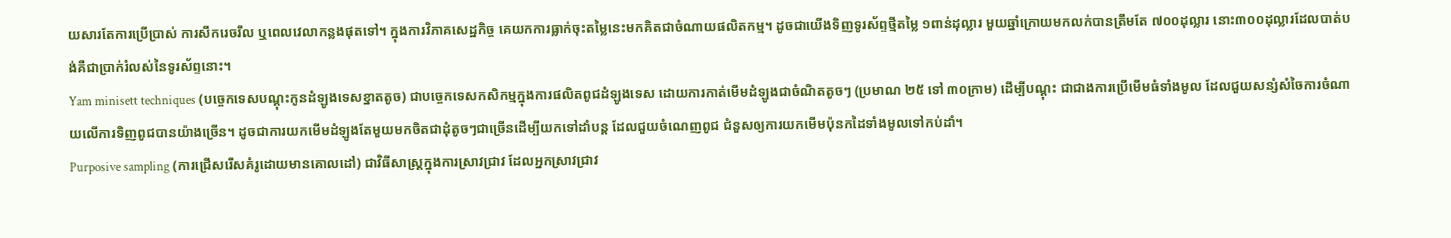យសារតែការប្រើប្រាស់ ការសឹករេចរឹល ឬពេលវេលាកន្លងផុតទៅ។ ក្នុងការវិភាគសេដ្ឋកិច្ច គេយកការធ្លាក់ចុះតម្លៃនេះមកគិតជាចំណាយផលិតកម្ម។ ដូចជាយើងទិញទូរស័ព្ទថ្មីតម្លៃ ១ពាន់ដុល្លារ មួយឆ្នាំក្រោយមកលក់បានត្រឹមតែ ៧០០ដុល្លារ នោះ៣០០ដុល្លារដែលបាត់បង់គឺជាប្រាក់រំលស់នៃទូរស័ព្ទនោះ។
Yam minisett techniques (បច្ចេកទេសបណ្តុះកូនដំឡូងទេសខ្នាតតូច) ជាបច្ចេកទេសកសិកម្មក្នុងការផលិតពូជដំឡូងទេស ដោយការកាត់មើមដំឡូងជាចំណិតតូចៗ (ប្រមាណ ២៥ ទៅ ៣០ក្រាម) ដើម្បីបណ្តុះ ជាជាងការប្រើមើមធំទាំងមូល ដែលជួយសន្សំសំចៃការចំណាយលើការទិញពូជបានយ៉ាងច្រើន។ ដូចជាការយកមើមដំឡូងតែមួយមកចិតជាដុំតូចៗជាច្រើនដើម្បីយកទៅដាំបន្ត ដែលជួយចំណេញពូជ ជំនួសឲ្យការយកមើមប៉ុនកដៃទាំងមូលទៅកប់ដាំ។
Purposive sampling (ការជ្រើសរើសគំរូដោយមានគោលដៅ) ជាវិធីសាស្ត្រក្នុងការស្រាវជ្រាវ ដែលអ្នកស្រាវជ្រាវ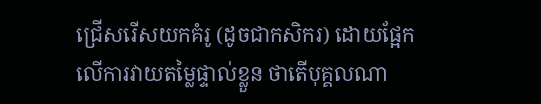ជ្រើសរើសយកគំរូ (ដូចជាកសិករ) ដោយផ្អែកលើការវាយតម្លៃផ្ទាល់ខ្លួន ថាតើបុគ្គលណា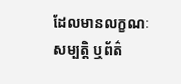ដែលមានលក្ខណៈសម្បត្តិ ឬព័ត៌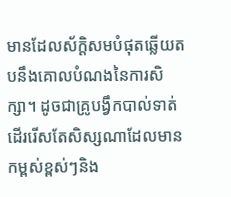មានដែលស័ក្តិសមបំផុតឆ្លើយតបនឹងគោលបំណងនៃការសិក្សា។ ដូចជាគ្រូបង្វឹកបាល់ទាត់ដើររើសតែសិស្សណាដែលមានកម្ពស់ខ្ពស់ៗនិង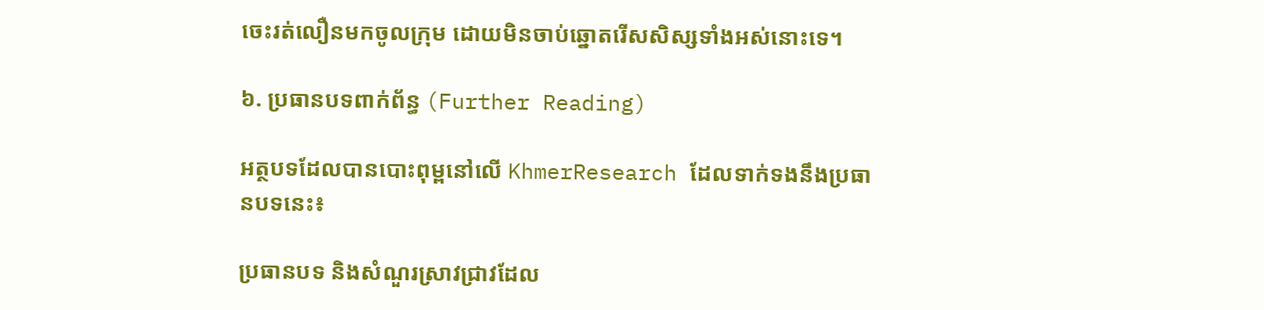ចេះរត់លឿនមកចូលក្រុម ដោយមិនចាប់ឆ្នោតរើសសិស្សទាំងអស់នោះទេ។

៦. ប្រធានបទពាក់ព័ន្ធ (Further Reading)

អត្ថបទដែលបានបោះពុម្ពនៅលើ KhmerResearch ដែលទាក់ទងនឹងប្រធានបទនេះ៖

ប្រធានបទ និងសំណួរស្រាវជ្រាវដែល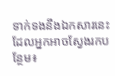ទាក់ទងនឹងឯកសារនេះ ដែលអ្នកអាចស្វែងរកបន្ថែម៖